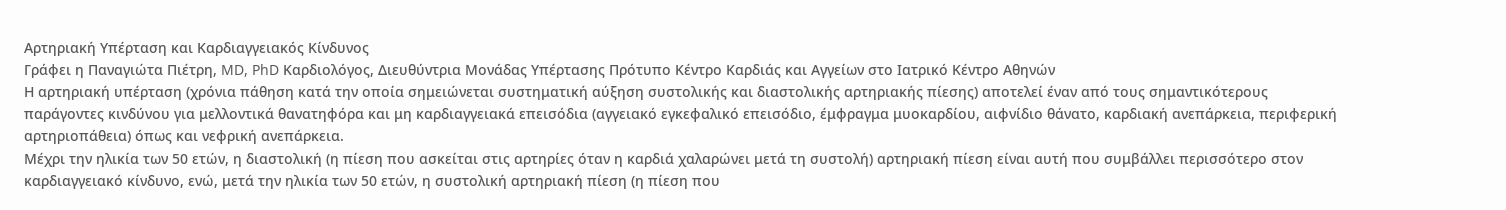Aρτηριακή Υπέρταση και Καρδιαγγειακός Κίνδυνος
Γράφει η Παναγιώτα Πιέτρη, MD, PhD Καρδιολόγος, Διευθύντρια Μονάδας Υπέρτασης Πρότυπο Κέντρο Καρδιάς και Αγγείων στο Ιατρικό Κέντρο Αθηνών
Η αρτηριακή υπέρταση (χρόνια πάθηση κατά την οποία σημειώνεται συστηματική αύξηση συστολικής και διαστολικής αρτηριακής πίεσης) αποτελεί έναν από τους σημαντικότερους παράγοντες κινδύνου για μελλοντικά θανατηφόρα και μη καρδιαγγειακά επεισόδια (αγγειακό εγκεφαλικό επεισόδιο, έμφραγμα μυοκαρδίου, αιφνίδιο θάνατο, καρδιακή ανεπάρκεια, περιφερική αρτηριοπάθεια) όπως και νεφρική ανεπάρκεια.
Μέχρι την ηλικία των 50 ετών, η διαστολική (η πίεση που ασκείται στις αρτηρίες όταν η καρδιά χαλαρώνει μετά τη συστολή) αρτηριακή πίεση είναι αυτή που συμβάλλει περισσότερο στον καρδιαγγειακό κίνδυνο, ενώ, μετά την ηλικία των 50 ετών, η συστολική αρτηριακή πίεση (η πίεση που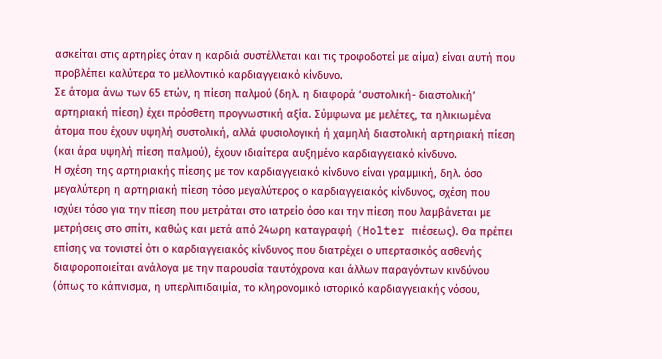ασκείται στις αρτηρίες όταν η καρδιά συστέλλεται και τις τροφοδοτεί με αίμα) είναι αυτή που προβλέπει καλύτερα το μελλοντικό καρδιαγγειακό κίνδυνο.
Σε άτομα άνω των 65 ετών, η πίεση παλμού (δηλ. η διαφορά ‘συστολική- διαστολική’ αρτηριακή πίεση) έχει πρόσθετη προγνωστική αξία. Σύμφωνα με μελέτες, τα ηλικιωμένα άτομα που έχουν υψηλή συστολική, αλλά φυσιολογική ή χαμηλή διαστολική αρτηριακή πίεση (και άρα υψηλή πίεση παλμού), έχουν ιδιαίτερα αυξημένο καρδιαγγειακό κίνδυνο.
Η σχέση της αρτηριακής πίεσης με τον καρδιαγγειακό κίνδυνο είναι γραμμική, δηλ. όσο μεγαλύτερη η αρτηριακή πίεση τόσο μεγαλύτερος ο καρδιαγγειακός κίνδυνος, σχέση που ισχύει τόσο για την πίεση που μετράται στο ιατρείο όσο και την πίεση που λαμβάνεται με μετρήσεις στο σπίτι, καθώς και μετά από 24ωρη καταγραφή (Holter πιέσεως). Θα πρέπει επίσης να τονιστεί ότι ο καρδιαγγειακός κίνδυνος που διατρέχει ο υπερτασικός ασθενής διαφοροποιείται ανάλογα με την παρουσία ταυτόχρονα και άλλων παραγόντων κινδύνου (όπως το κάπνισμα, η υπερλιπιδαιμία, το κληρονομικό ιστορικό καρδιαγγειακής νόσου,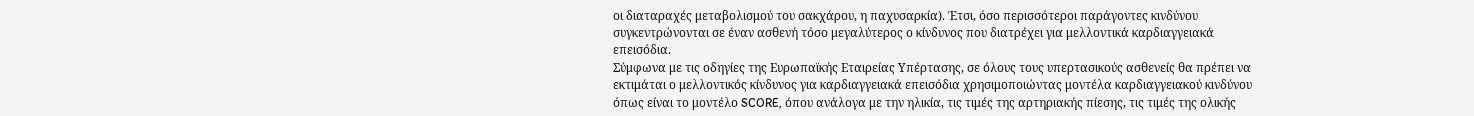οι διαταραχές μεταβολισμού του σακχάρου, η παχυσαρκία). Έτσι, όσο περισσότεροι παράγοντες κινδύνου συγκεντρώνονται σε έναν ασθενή τόσο μεγαλύτερος ο κίνδυνος που διατρέχει για μελλοντικά καρδιαγγειακά επεισόδια.
Σύμφωνα με τις οδηγίες της Ευρωπαϊκής Εταιρείας Υπέρτασης, σε όλους τους υπερτασικούς ασθενείς θα πρέπει να εκτιμάται ο μελλοντικός κίνδυνος για καρδιαγγειακά επεισόδια χρησιμοποιώντας μοντέλα καρδιαγγειακού κινδύνου όπως είναι το μοντέλο SCORE, όπου ανάλογα με την ηλικία, τις τιμές της αρτηριακής πίεσης, τις τιμές της ολικής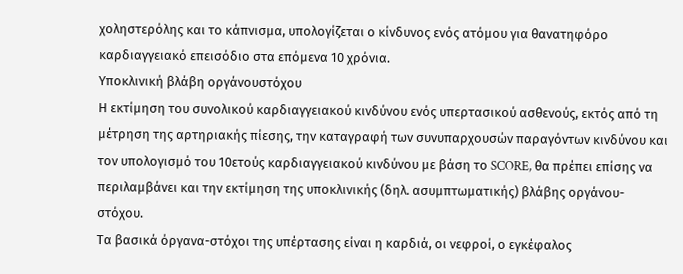χοληστερόλης και το κάπνισμα, υπολογίζεται ο κίνδυνος ενός ατόμου για θανατηφόρο καρδιαγγειακό επεισόδιο στα επόμενα 10 χρόνια.
Υποκλινική βλάβη οργάνουστόχου
Η εκτίμηση του συνολικού καρδιαγγειακού κινδύνου ενός υπερτασικού ασθενούς, εκτός από τη μέτρηση της αρτηριακής πίεσης, την καταγραφή των συνυπαρχουσών παραγόντων κινδύνου και τον υπολογισμό του 10ετούς καρδιαγγειακού κινδύνου με βάση το SCORE, θα πρέπει επίσης να περιλαμβάνει και την εκτίμηση της υποκλινικής (δηλ. ασυμπτωματικής) βλάβης οργάνου-στόχου.
Τα βασικά όργανα-στόχοι της υπέρτασης είναι η καρδιά, οι νεφροί, ο εγκέφαλος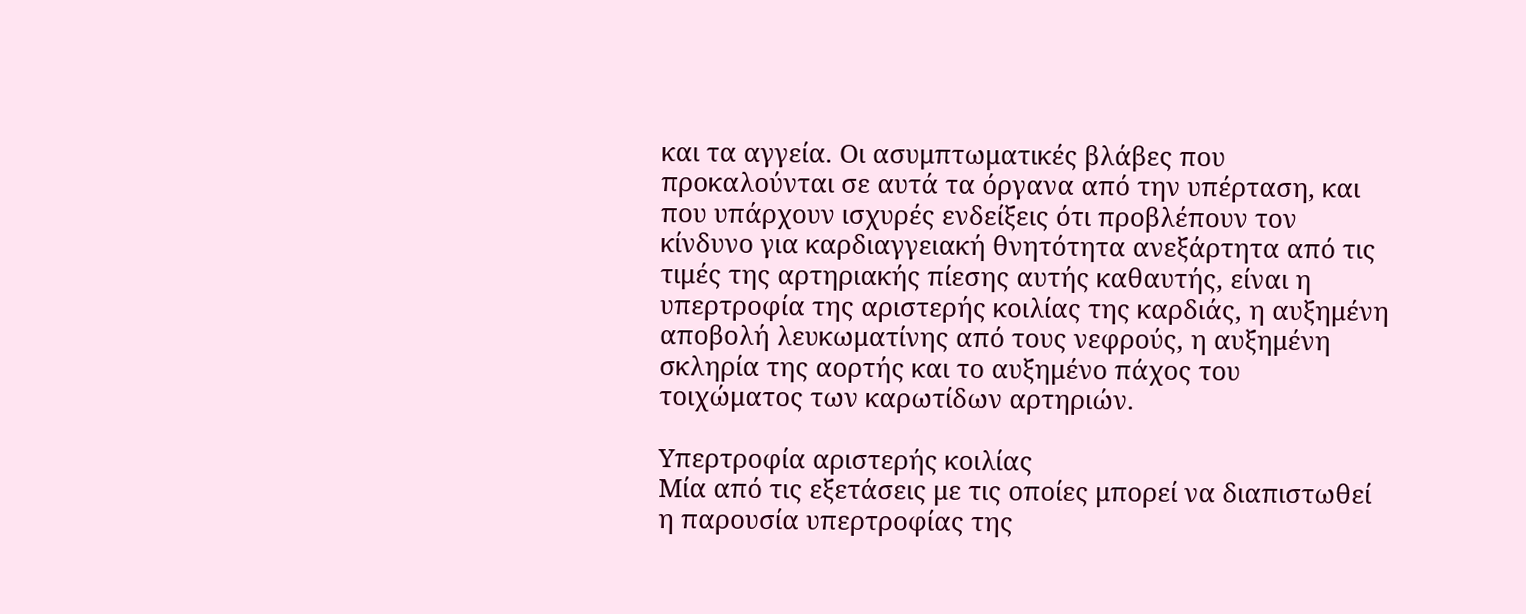και τα αγγεία. Οι ασυμπτωματικές βλάβες που προκαλούνται σε αυτά τα όργανα από την υπέρταση, και που υπάρχουν ισχυρές ενδείξεις ότι προβλέπουν τον κίνδυνο για καρδιαγγειακή θνητότητα ανεξάρτητα από τις τιμές της αρτηριακής πίεσης αυτής καθαυτής, είναι η υπερτροφία της αριστερής κοιλίας της καρδιάς, η αυξημένη αποβολή λευκωματίνης από τους νεφρούς, η αυξημένη σκληρία της αορτής και το αυξημένο πάχος του τοιχώματος των καρωτίδων αρτηριών.

Υπερτροφία αριστερής κοιλίας
Μία από τις εξετάσεις με τις οποίες μπορεί να διαπιστωθεί η παρουσία υπερτροφίας της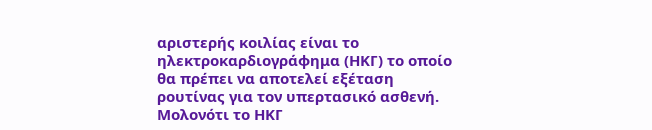αριστερής κοιλίας είναι το ηλεκτροκαρδιογράφημα (ΗΚΓ) το οποίο θα πρέπει να αποτελεί εξέταση ρουτίνας για τον υπερτασικό ασθενή. Μολονότι το ΗΚΓ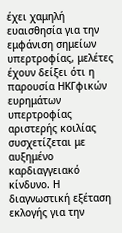έχει χαμηλή ευαισθησία για την εμφάνιση σημείων υπερτροφίας, μελέτες έχουν δείξει ότι η παρουσία ΗΚΓφικών ευρημάτων υπερτροφίας αριστερής κοιλίας συσχετίζεται με αυξημένο καρδιαγγειακό κίνδυνο. Η διαγνωστική εξέταση εκλογής για την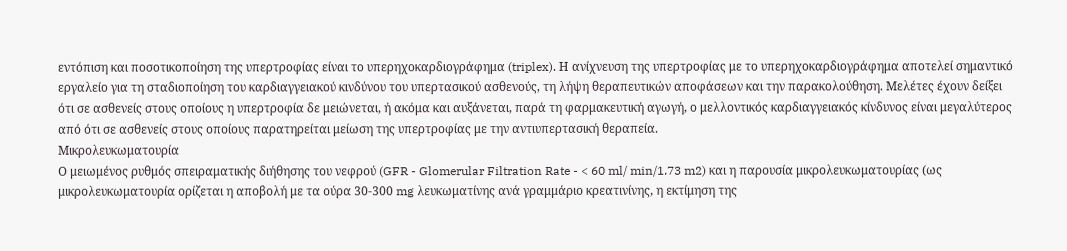εντόπιση και ποσοτικοποίηση της υπερτροφίας είναι το υπερηχοκαρδιογράφημα (triplex). Η ανίχνευση της υπερτροφίας με το υπερηχοκαρδιογράφημα αποτελεί σημαντικό εργαλείο για τη σταδιοποίηση του καρδιαγγειακού κινδύνου του υπερτασικού ασθενούς, τη λήψη θεραπευτικών αποφάσεων και την παρακολούθηση. Μελέτες έχουν δείξει ότι σε ασθενείς στους οποίους η υπερτροφία δε μειώνεται, ή ακόμα και αυξάνεται, παρά τη φαρμακευτική αγωγή, ο μελλοντικός καρδιαγγειακός κίνδυνος είναι μεγαλύτερος από ότι σε ασθενείς στους οποίους παρατηρείται μείωση της υπερτροφίας με την αντιυπερτασική θεραπεία.
Μικρολευκωματουρία
Ο μειωμένος ρυθμός σπειραματικής διήθησης του νεφρού (GFR - Glomerular Filtration Rate - < 60 ml/ min/1.73 m2) και η παρουσία μικρολευκωματουρίας (ως μικρολευκωματουρία ορίζεται η αποβολή με τα ούρα 30-300 mg λευκωματίνης ανά γραμμάριο κρεατινίνης, η εκτίμηση της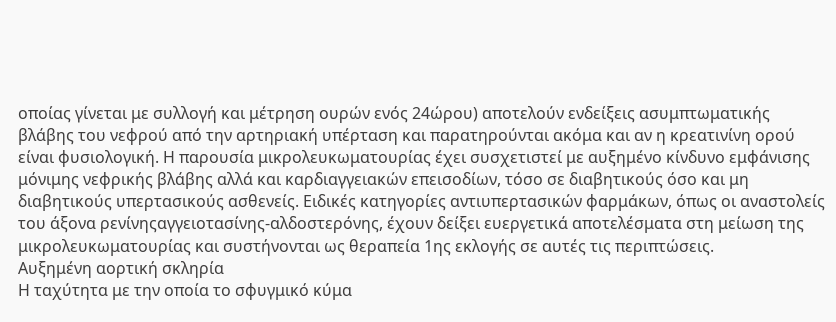οποίας γίνεται με συλλογή και μέτρηση ουρών ενός 24ώρου) αποτελούν ενδείξεις ασυμπτωματικής βλάβης του νεφρού από την αρτηριακή υπέρταση και παρατηρούνται ακόμα και αν η κρεατινίνη ορού είναι φυσιολογική. Η παρουσία μικρολευκωματουρίας έχει συσχετιστεί με αυξημένο κίνδυνο εμφάνισης μόνιμης νεφρικής βλάβης αλλά και καρδιαγγειακών επεισοδίων, τόσο σε διαβητικούς όσο και μη διαβητικούς υπερτασικούς ασθενείς. Ειδικές κατηγορίες αντιυπερτασικών φαρμάκων, όπως οι αναστολείς του άξονα ρενίνηςαγγειοτασίνης-αλδοστερόνης, έχουν δείξει ευεργετικά αποτελέσματα στη μείωση της μικρολευκωματουρίας και συστήνονται ως θεραπεία 1ης εκλογής σε αυτές τις περιπτώσεις.
Αυξημένη αορτική σκληρία
Η ταχύτητα με την οποία το σφυγμικό κύμα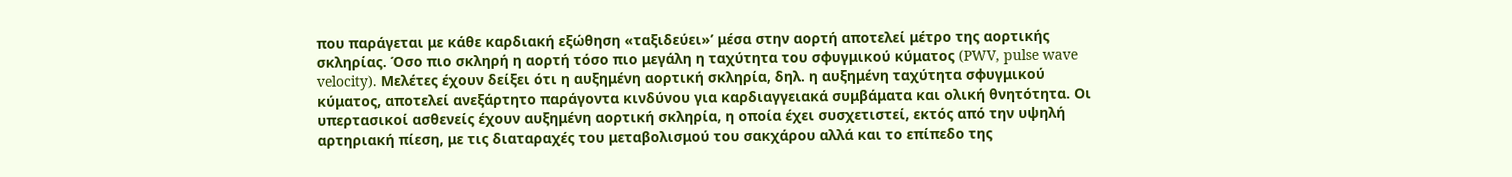που παράγεται με κάθε καρδιακή εξώθηση «ταξιδεύει»’ μέσα στην αορτή αποτελεί μέτρο της αορτικής σκληρίας. Όσο πιο σκληρή η αορτή τόσο πιο μεγάλη η ταχύτητα του σφυγμικού κύματος (PWV, pulse wave velocity). Mελέτες έχουν δείξει ότι η αυξημένη αορτική σκληρία, δηλ. η αυξημένη ταχύτητα σφυγμικού κύματος, αποτελεί ανεξάρτητο παράγοντα κινδύνου για καρδιαγγειακά συμβάματα και ολική θνητότητα. Οι υπερτασικοί ασθενείς έχουν αυξημένη αορτική σκληρία, η οποία έχει συσχετιστεί, εκτός από την υψηλή αρτηριακή πίεση, με τις διαταραχές του μεταβολισμού του σακχάρου αλλά και το επίπεδο της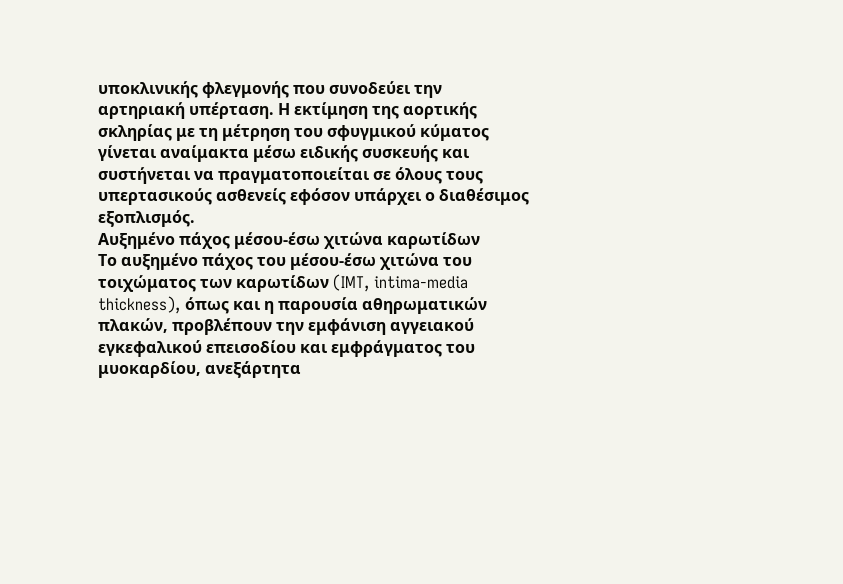υποκλινικής φλεγμονής που συνοδεύει την αρτηριακή υπέρταση. Η εκτίμηση της αορτικής σκληρίας με τη μέτρηση του σφυγμικού κύματος γίνεται αναίμακτα μέσω ειδικής συσκευής και συστήνεται να πραγματοποιείται σε όλους τους υπερτασικούς ασθενείς εφόσον υπάρχει ο διαθέσιμος εξοπλισμός.
Αυξημένο πάχος μέσου-έσω χιτώνα καρωτίδων
Το αυξημένο πάχος του μέσου-έσω χιτώνα του τοιχώματος των καρωτίδων (IMT, intima-media thickness), όπως και η παρουσία αθηρωματικών πλακών, προβλέπουν την εμφάνιση αγγειακού εγκεφαλικού επεισοδίου και εμφράγματος του μυοκαρδίου, ανεξάρτητα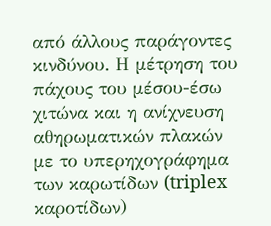από άλλους παράγοντες κινδύνου. Η μέτρηση του πάχους του μέσου-έσω χιτώνα και η ανίχνευση αθηρωματικών πλακών με το υπερηχογράφημα των καρωτίδων (triplex καροτίδων)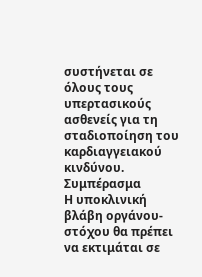συστήνεται σε όλους τους υπερτασικούς ασθενείς για τη σταδιοποίηση του καρδιαγγειακού κινδύνου.
Συμπέρασμα
Η υποκλινική βλάβη οργάνου-στόχου θα πρέπει να εκτιμάται σε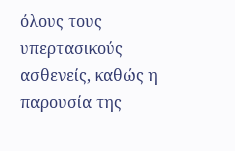όλους τους υπερτασικούς ασθενείς, καθώς η παρουσία της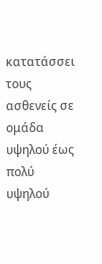κατατάσσει τους ασθενείς σε ομάδα υψηλού έως πολύ υψηλού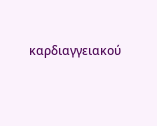καρδιαγγειακού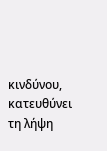κινδύνου, κατευθύνει τη λήψη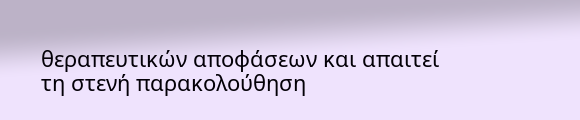θεραπευτικών αποφάσεων και απαιτεί τη στενή παρακολούθηση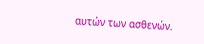αυτών των ασθενών.